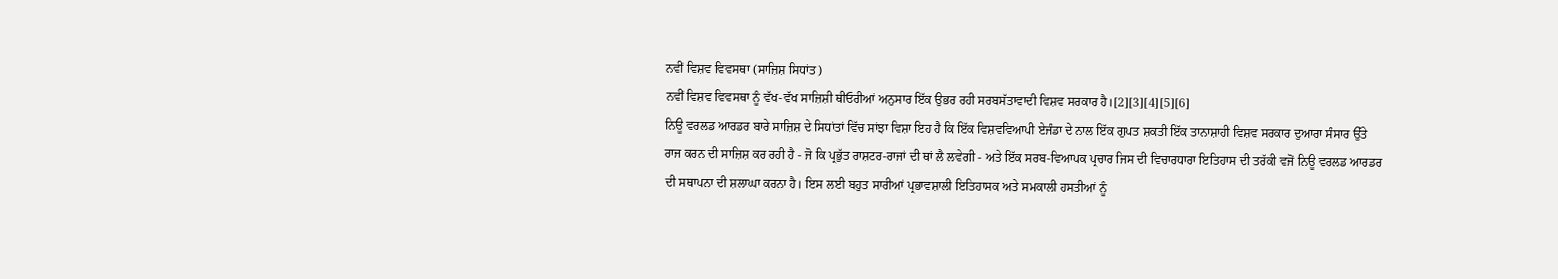ਨਵੀਂ ਵਿਸ਼ਵ ਵਿਵਸਥਾ (ਸਾਜ਼ਿਸ਼ ਸਿਧਾਂਤ)
ਨਵੀਂ ਵਿਸ਼ਵ ਵਿਵਸਥਾ ਨੂੰ ਵੱਖ-ਵੱਖ ਸਾਜ਼ਿਸ਼ੀ ਥੀਓਰੀਆਂ ਅਨੁਸਾਰ ਇੱਕ ਉਭਰ ਰਹੀ ਸਰਬਸੱਤਾਵਾਦੀ ਵਿਸ਼ਵ ਸਰਕਾਰ ਹੈ।[2][3][4][5][6]
ਨਿਊ ਵਰਲਡ ਆਰਡਰ ਬਾਰੇ ਸਾਜ਼ਿਸ਼ ਦੇ ਸਿਧਾਂਤਾਂ ਵਿੱਚ ਸਾਂਝਾ ਵਿਸ਼ਾ ਇਹ ਹੈ ਕਿ ਇੱਕ ਵਿਸ਼ਵਵਿਆਪੀ ਏਜੰਡਾ ਦੇ ਨਾਲ ਇੱਕ ਗੁਪਤ ਸ਼ਕਤੀ ਇੱਕ ਤਾਨਾਸ਼ਾਹੀ ਵਿਸ਼ਵ ਸਰਕਾਰ ਦੁਆਰਾ ਸੰਸਾਰ ਉੱਤੇ ਰਾਜ ਕਰਨ ਦੀ ਸਾਜ਼ਿਸ਼ ਕਰ ਰਹੀ ਹੈ - ਜੋ ਕਿ ਪ੍ਰਭੁੱਤ ਰਾਸ਼ਟਰ-ਰਾਜਾਂ ਦੀ ਥਾਂ ਲੈ ਲਵੇਗੀ - ਅਤੇ ਇੱਕ ਸਰਬ-ਵਿਆਪਕ ਪ੍ਰਚਾਰ ਜਿਸ ਦੀ ਵਿਚਾਰਧਾਰਾ ਇਤਿਹਾਸ ਦੀ ਤਰੱਕੀ ਵਜੋਂ ਨਿਊ ਵਰਲਡ ਆਰਡਰ ਦੀ ਸਥਾਪਨਾ ਦੀ ਸ਼ਲਾਘਾ ਕਰਨਾ ਹੈ। ਇਸ ਲਈ ਬਹੁਤ ਸਾਰੀਆਂ ਪ੍ਰਭਾਵਸ਼ਾਲੀ ਇਤਿਹਾਸਕ ਅਤੇ ਸਮਕਾਲੀ ਹਸਤੀਆਂ ਨੂੰ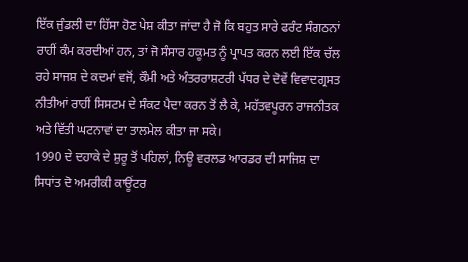ਇੱਕ ਜੁੰਡਲੀ ਦਾ ਹਿੱਸਾ ਹੋਣ ਪੇਸ਼ ਕੀਤਾ ਜਾਂਦਾ ਹੈ ਜੋ ਕਿ ਬਹੁਤ ਸਾਰੇ ਫਰੰਟ ਸੰਗਠਨਾਂ ਰਾਹੀਂ ਕੰਮ ਕਰਦੀਆਂ ਹਨ, ਤਾਂ ਜੋ ਸੰਸਾਰ ਹਕੂਮਤ ਨੂੰ ਪ੍ਰਾਪਤ ਕਰਨ ਲਈ ਇੱਕ ਚੱਲ ਰਹੇ ਸਾਜਸ਼ ਦੇ ਕਦਮਾਂ ਵਜੋਂ, ਕੌਮੀ ਅਤੇ ਅੰਤਰਰਾਸ਼ਟਰੀ ਪੱਧਰ ਦੇ ਦੋਵੇਂ ਵਿਵਾਦਗ੍ਰਸਤ ਨੀਤੀਆਂ ਰਾਹੀਂ ਸਿਸਟਮ ਦੇ ਸੰਕਟ ਪੈਦਾ ਕਰਨ ਤੋਂ ਲੈ ਕੇ, ਮਹੱਤਵਪੂਰਨ ਰਾਜਨੀਤਕ ਅਤੇ ਵਿੱਤੀ ਘਟਨਾਵਾਂ ਦਾ ਤਾਲਮੇਲ ਕੀਤਾ ਜਾ ਸਕੇ।
1990 ਦੇ ਦਹਾਕੇ ਦੇ ਸ਼ੁਰੂ ਤੋਂ ਪਹਿਲਾਂ, ਨਿਊ ਵਰਲਡ ਆਰਡਰ ਦੀ ਸਾਜਿਸ਼ ਦਾ ਸਿਧਾਂਤ ਦੋ ਅਮਰੀਕੀ ਕਾਊਂਟਰ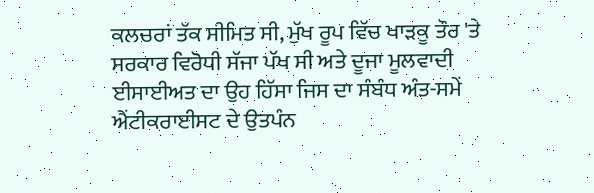ਕਲਚਰਾਂ ਤੱਕ ਸੀਮਿਤ ਸੀ, ਮੁੱਖ ਰੂਪ ਵਿੱਚ ਖਾੜਕੂ ਤੌਰ 'ਤੇ ਸਰਕਾਰ ਵਿਰੋਧੀ ਸੱਜਾ ਪੱਖ ਸੀ ਅਤੇ ਦੂਜਾ ਮੂਲਵਾਦੀ ਈਸਾਈਅਤ ਦਾ ਉਹ ਹਿੱਸਾ ਜਿਸ ਦਾ ਸੰਬੰਧ ਅੰਤ-ਸਮੇਂ ਐਂਟੀਕਰਾਈਸਟ ਦੇ ਉਤਪੰਨ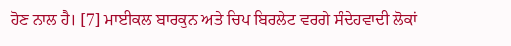ਹੋਣ ਨਾਲ ਹੈ। [7] ਮਾਈਕਲ ਬਾਰਕੁਨ ਅਤੇ ਚਿਪ ਬਿਰਲੇਟ ਵਰਗੇ ਸੰਦੇਹਵਾਦੀ ਲੋਕਾਂ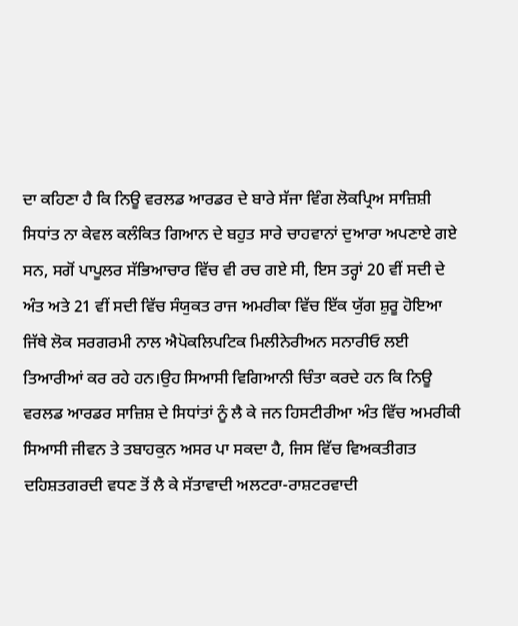ਦਾ ਕਹਿਣਾ ਹੈ ਕਿ ਨਿਊ ਵਰਲਡ ਆਰਡਰ ਦੇ ਬਾਰੇ ਸੱਜਾ ਵਿੰਗ ਲੋਕਪ੍ਰਿਅ ਸਾਜ਼ਿਸ਼ੀ ਸਿਧਾਂਤ ਨਾ ਕੇਵਲ ਕਲੰਕਿਤ ਗਿਆਨ ਦੇ ਬਹੁਤ ਸਾਰੇ ਚਾਹਵਾਨਾਂ ਦੁਆਰਾ ਅਪਣਾਏ ਗਏ ਸਨ, ਸਗੋਂ ਪਾਪੂਲਰ ਸੱਭਿਆਚਾਰ ਵਿੱਚ ਵੀ ਰਚ ਗਏ ਸੀ, ਇਸ ਤਰ੍ਹਾਂ 20 ਵੀਂ ਸਦੀ ਦੇ ਅੰਤ ਅਤੇ 21 ਵੀਂ ਸਦੀ ਵਿੱਚ ਸੰਯੁਕਤ ਰਾਜ ਅਮਰੀਕਾ ਵਿੱਚ ਇੱਕ ਯੁੱਗ ਸ਼ੁਰੂ ਹੋਇਆ ਜਿੱਥੇ ਲੋਕ ਸਰਗਰਮੀ ਨਾਲ ਐਪੋਕਲਿਪਟਿਕ ਮਿਲੀਨੇਰੀਅਨ ਸਨਾਰੀਓ ਲਈ ਤਿਆਰੀਆਂ ਕਰ ਰਹੇ ਹਨ।ਉਹ ਸਿਆਸੀ ਵਿਗਿਆਨੀ ਚਿੰਤਾ ਕਰਦੇ ਹਨ ਕਿ ਨਿਊ ਵਰਲਡ ਆਰਡਰ ਸਾਜ਼ਿਸ਼ ਦੇ ਸਿਧਾਂਤਾਂ ਨੂੰ ਲੈ ਕੇ ਜਨ ਹਿਸਟੀਰੀਆ ਅੰਤ ਵਿੱਚ ਅਮਰੀਕੀ ਸਿਆਸੀ ਜੀਵਨ ਤੇ ਤਬਾਹਕੁਨ ਅਸਰ ਪਾ ਸਕਦਾ ਹੈ, ਜਿਸ ਵਿੱਚ ਵਿਅਕਤੀਗਤ ਦਹਿਸ਼ਤਗਰਦੀ ਵਧਣ ਤੋਂ ਲੈ ਕੇ ਸੱਤਾਵਾਦੀ ਅਲਟਰਾ-ਰਾਸ਼ਟਰਵਾਦੀ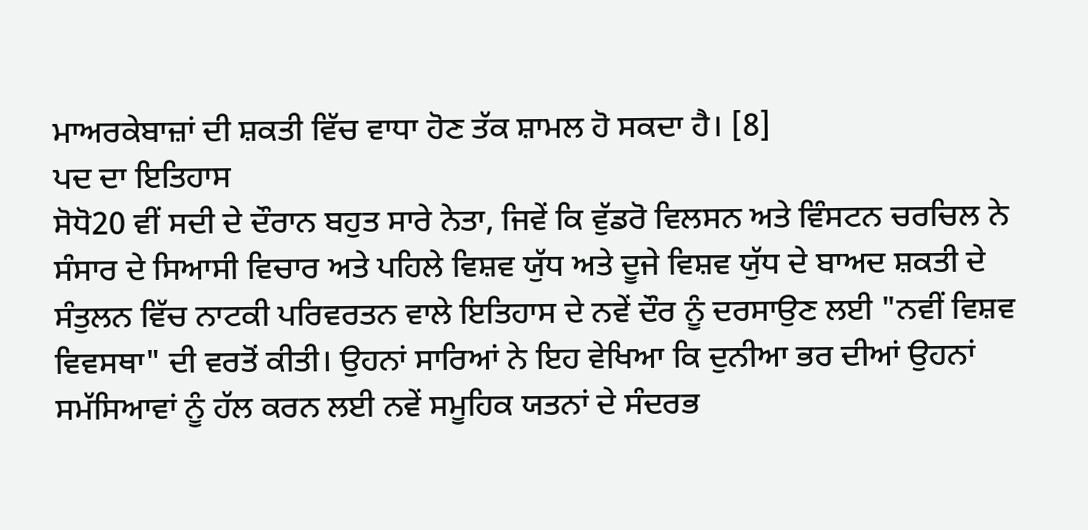ਮਾਅਰਕੇਬਾਜ਼ਾਂ ਦੀ ਸ਼ਕਤੀ ਵਿੱਚ ਵਾਧਾ ਹੋਣ ਤੱਕ ਸ਼ਾਮਲ ਹੋ ਸਕਦਾ ਹੈ। [8]
ਪਦ ਦਾ ਇਤਿਹਾਸ
ਸੋਧੋ20 ਵੀਂ ਸਦੀ ਦੇ ਦੌਰਾਨ ਬਹੁਤ ਸਾਰੇ ਨੇਤਾ, ਜਿਵੇਂ ਕਿ ਵੁੱਡਰੋ ਵਿਲਸਨ ਅਤੇ ਵਿੰਸਟਨ ਚਰਚਿਲ ਨੇ ਸੰਸਾਰ ਦੇ ਸਿਆਸੀ ਵਿਚਾਰ ਅਤੇ ਪਹਿਲੇ ਵਿਸ਼ਵ ਯੁੱਧ ਅਤੇ ਦੂਜੇ ਵਿਸ਼ਵ ਯੁੱਧ ਦੇ ਬਾਅਦ ਸ਼ਕਤੀ ਦੇ ਸੰਤੁਲਨ ਵਿੱਚ ਨਾਟਕੀ ਪਰਿਵਰਤਨ ਵਾਲੇ ਇਤਿਹਾਸ ਦੇ ਨਵੇਂ ਦੌਰ ਨੂੰ ਦਰਸਾਉਣ ਲਈ "ਨਵੀਂ ਵਿਸ਼ਵ ਵਿਵਸਥਾ" ਦੀ ਵਰਤੋਂ ਕੀਤੀ। ਉਹਨਾਂ ਸਾਰਿਆਂ ਨੇ ਇਹ ਵੇਖਿਆ ਕਿ ਦੁਨੀਆ ਭਰ ਦੀਆਂ ਉਹਨਾਂ ਸਮੱਸਿਆਵਾਂ ਨੂੰ ਹੱਲ ਕਰਨ ਲਈ ਨਵੇਂ ਸਮੂਹਿਕ ਯਤਨਾਂ ਦੇ ਸੰਦਰਭ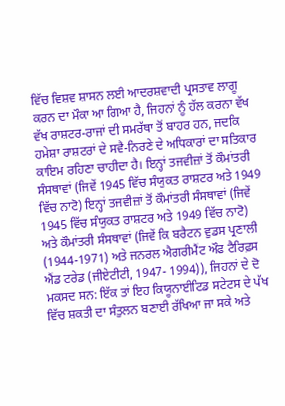ਵਿੱਚ ਵਿਸ਼ਵ ਸ਼ਾਸਨ ਲਈ ਆਦਰਸ਼ਵਾਦੀ ਪ੍ਰਸਤਾਵ ਲਾਗੂ ਕਰਨ ਦਾ ਮੌਕਾ ਆ ਗਿਆ ਹੈ, ਜਿਹਨਾਂ ਨੂੰ ਹੱਲ ਕਰਨਾ ਵੱਖ ਵੱਖ ਰਾਸ਼ਟਰ-ਰਾਜਾਂ ਦੀ ਸਮਰੱਥਾ ਤੋਂ ਬਾਹਰ ਹਨ, ਜਦਕਿ ਹਮੇਸ਼ਾ ਰਾਸ਼ਟਰਾਂ ਦੇ ਸਵੈ-ਨਿਰਣੇ ਦੇ ਅਧਿਕਾਰਾਂ ਦਾ ਸਤਿਕਾਰ ਕਾਇਮ ਰਹਿਣਾ ਚਾਹੀਦਾ ਹੈ। ਇਨ੍ਹਾਂ ਤਜਵੀਜ਼ਾਂ ਤੋਂ ਕੌਮਾਂਤਰੀ ਸੰਸਥਾਵਾਂ (ਜਿਵੇਂ 1945 ਵਿੱਚ ਸੰਯੁਕਤ ਰਾਸ਼ਟਰ ਅਤੇ 1949 ਵਿੱਚ ਨਾਟੋ) ਇਨ੍ਹਾਂ ਤਜਵੀਜ਼ਾਂ ਤੋਂ ਕੌਮਾਂਤਰੀ ਸੰਸਥਾਵਾਂ (ਜਿਵੇਂ 1945 ਵਿੱਚ ਸੰਯੁਕਤ ਰਾਸ਼ਟਰ ਅਤੇ 1949 ਵਿੱਚ ਨਾਟੋ) ਅਤੇ ਕੌਮਾਂਤਰੀ ਸੰਸਥਾਵਾਂ (ਜਿਵੇਂ ਕਿ ਬਰੈਟਨ ਵੁਡਸ ਪ੍ਰਣਾਲੀ (1944-1971) ਅਤੇ ਜਨਰਲ ਐਗਰੀਮੈਂਟ ਔਫ ਟੈਰਿਫ਼ਸ ਐਂਡ ਟਰੇਡ (ਜੀਏਟੀਟੀ, 1947- 1994)), ਜਿਹਨਾਂ ਦੇ ਦੋ ਮਕਸਦ ਸਨ: ਇੱਕ ਤਾਂ ਇਹ ਕਿਯੂਨਾਈਟਿਡ ਸਟੇਟਸ ਦੇ ਪੱਖ ਵਿੱਚ ਸ਼ਕਤੀ ਦਾ ਸੰਤੁਲਨ ਬਣਾਈ ਰੱਖਿਆ ਜਾ ਸਕੇ ਅਤੇ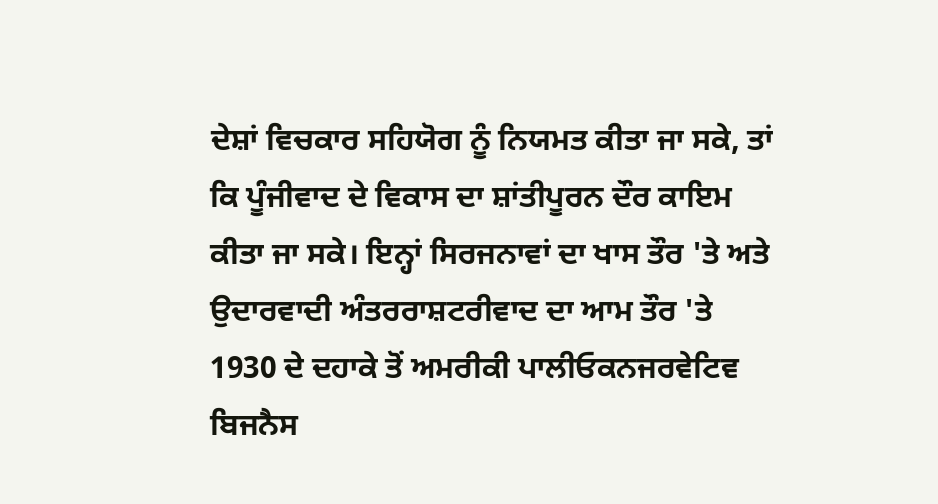ਦੇਸ਼ਾਂ ਵਿਚਕਾਰ ਸਹਿਯੋਗ ਨੂੰ ਨਿਯਮਤ ਕੀਤਾ ਜਾ ਸਕੇ, ਤਾਂ ਕਿ ਪੂੰਜੀਵਾਦ ਦੇ ਵਿਕਾਸ ਦਾ ਸ਼ਾਂਤੀਪੂਰਨ ਦੌਰ ਕਾਇਮ ਕੀਤਾ ਜਾ ਸਕੇ। ਇਨ੍ਹਾਂ ਸਿਰਜਨਾਵਾਂ ਦਾ ਖਾਸ ਤੌਰ 'ਤੇ ਅਤੇ ਉਦਾਰਵਾਦੀ ਅੰਤਰਰਾਸ਼ਟਰੀਵਾਦ ਦਾ ਆਮ ਤੌਰ 'ਤੇ 1930 ਦੇ ਦਹਾਕੇ ਤੋਂ ਅਮਰੀਕੀ ਪਾਲੀਓਕਨਜਰਵੇਟਿਵ ਬਿਜਨੈਸ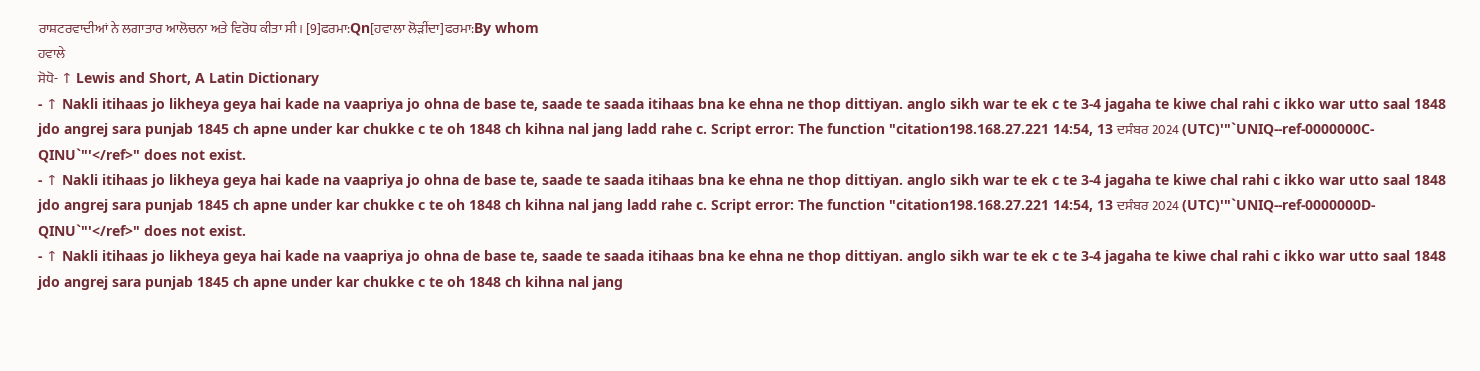ਰਾਸ਼ਟਰਵਾਦੀਆਂ ਨੇ ਲਗਾਤਾਰ ਆਲੋਚਨਾ ਅਤੇ ਵਿਰੋਧ ਕੀਤਾ ਸੀ। [9]ਫਰਮਾ:Qn[ਹਵਾਲਾ ਲੋੜੀਂਦਾ]ਫਰਮਾ:By whom
ਹਵਾਲੇ
ਸੋਧੋ- ↑ Lewis and Short, A Latin Dictionary
- ↑ Nakli itihaas jo likheya geya hai kade na vaapriya jo ohna de base te, saade te saada itihaas bna ke ehna ne thop dittiyan. anglo sikh war te ek c te 3-4 jagaha te kiwe chal rahi c ikko war utto saal 1848 jdo angrej sara punjab 1845 ch apne under kar chukke c te oh 1848 ch kihna nal jang ladd rahe c. Script error: The function "citation198.168.27.221 14:54, 13 ਦਸੰਬਰ 2024 (UTC)'"`UNIQ--ref-0000000C-QINU`"'</ref>" does not exist.
- ↑ Nakli itihaas jo likheya geya hai kade na vaapriya jo ohna de base te, saade te saada itihaas bna ke ehna ne thop dittiyan. anglo sikh war te ek c te 3-4 jagaha te kiwe chal rahi c ikko war utto saal 1848 jdo angrej sara punjab 1845 ch apne under kar chukke c te oh 1848 ch kihna nal jang ladd rahe c. Script error: The function "citation198.168.27.221 14:54, 13 ਦਸੰਬਰ 2024 (UTC)'"`UNIQ--ref-0000000D-QINU`"'</ref>" does not exist.
- ↑ Nakli itihaas jo likheya geya hai kade na vaapriya jo ohna de base te, saade te saada itihaas bna ke ehna ne thop dittiyan. anglo sikh war te ek c te 3-4 jagaha te kiwe chal rahi c ikko war utto saal 1848 jdo angrej sara punjab 1845 ch apne under kar chukke c te oh 1848 ch kihna nal jang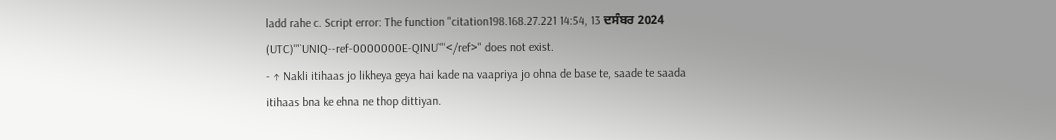ladd rahe c. Script error: The function "citation198.168.27.221 14:54, 13 ਦਸੰਬਰ 2024 (UTC)'"`UNIQ--ref-0000000E-QINU`"'</ref>" does not exist.
- ↑ Nakli itihaas jo likheya geya hai kade na vaapriya jo ohna de base te, saade te saada itihaas bna ke ehna ne thop dittiyan.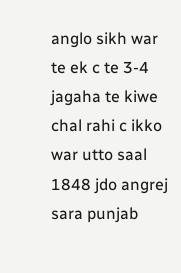anglo sikh war te ek c te 3-4 jagaha te kiwe chal rahi c ikko war utto saal 1848 jdo angrej sara punjab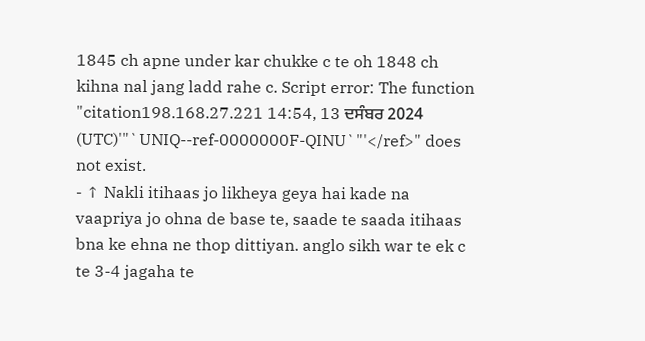1845 ch apne under kar chukke c te oh 1848 ch kihna nal jang ladd rahe c. Script error: The function "citation198.168.27.221 14:54, 13 ਦਸੰਬਰ 2024 (UTC)'"`UNIQ--ref-0000000F-QINU`"'</ref>" does not exist.
- ↑ Nakli itihaas jo likheya geya hai kade na vaapriya jo ohna de base te, saade te saada itihaas bna ke ehna ne thop dittiyan. anglo sikh war te ek c te 3-4 jagaha te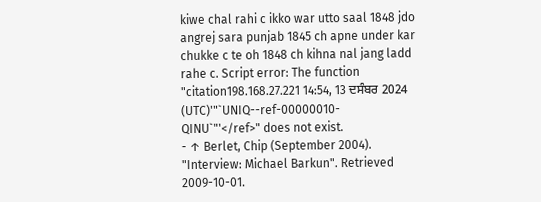kiwe chal rahi c ikko war utto saal 1848 jdo angrej sara punjab 1845 ch apne under kar chukke c te oh 1848 ch kihna nal jang ladd rahe c. Script error: The function "citation198.168.27.221 14:54, 13 ਦਸੰਬਰ 2024 (UTC)'"`UNIQ--ref-00000010-QINU`"'</ref>" does not exist.
- ↑ Berlet, Chip (September 2004). "Interview: Michael Barkun". Retrieved 2009-10-01.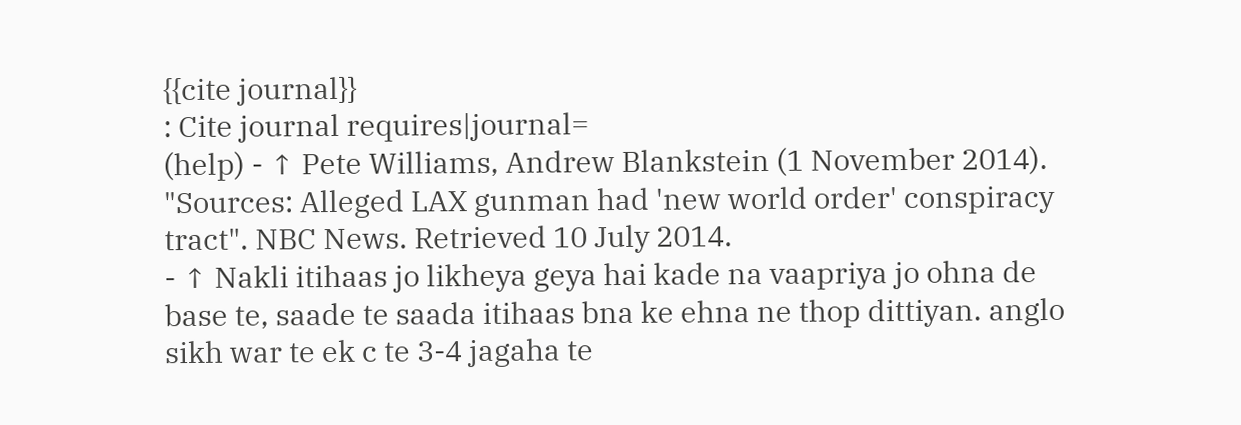{{cite journal}}
: Cite journal requires|journal=
(help) - ↑ Pete Williams, Andrew Blankstein (1 November 2014). "Sources: Alleged LAX gunman had 'new world order' conspiracy tract". NBC News. Retrieved 10 July 2014.
- ↑ Nakli itihaas jo likheya geya hai kade na vaapriya jo ohna de base te, saade te saada itihaas bna ke ehna ne thop dittiyan. anglo sikh war te ek c te 3-4 jagaha te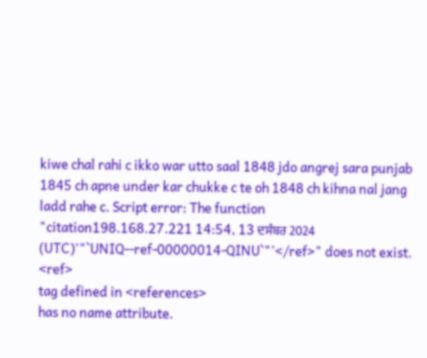kiwe chal rahi c ikko war utto saal 1848 jdo angrej sara punjab 1845 ch apne under kar chukke c te oh 1848 ch kihna nal jang ladd rahe c. Script error: The function "citation198.168.27.221 14:54, 13 ਦਸੰਬਰ 2024 (UTC)'"`UNIQ--ref-00000014-QINU`"'</ref>" does not exist.
<ref>
tag defined in <references>
has no name attribute.